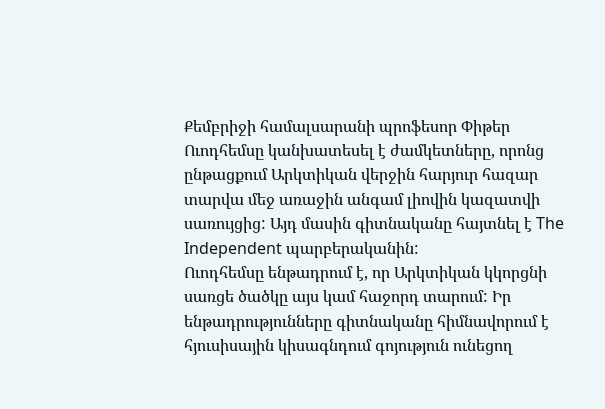Քեմբրիջի համալսարանի պրոֆեսոր Փիթեր Ուոդհեմսը կանխատեսել է ժամկետները, որոնց ընթացքում Արկտիկան վերջին հարյուր հազար տարվա մեջ առաջին անգամ լիովին կազատվի սառույցից: Այդ մասին գիտնականը հայտնել է The Independent պարբերականին:
Ուոդհեմսը ենթադրում է, որ Արկտիկան կկորցնի սառցե ծածկը այս կամ հաջորդ տարում: Իր ենթադրությունները գիտնականը հիմնավորում է հյուսիսային կիսագնդում գոյություն ունեցող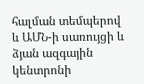հալման տեմպերով և ԱՄՆ-ի սառույցի և ձյան ազգային կենտրոնի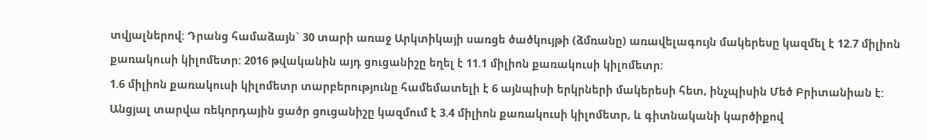տվյալներով: Դրանց համաձայն` 30 տարի առաջ Արկտիկայի սառցե ծածկույթի (ձմռանը) առավելագույն մակերեսը կազմել է 12.7 միլիոն քառակուսի կիլոմետր: 2016 թվականին այդ ցուցանիշը եղել է 11.1 միլիոն քառակուսի կիլոմետր:
1.6 միլիոն քառակուսի կիլոմետր տարբերությունը համեմատելի է 6 այնպիսի երկրների մակերեսի հետ, ինչպիսին Մեծ Բրիտանիան է: Անցյալ տարվա ռեկորդային ցածր ցուցանիշը կազմում է 3.4 միլիոն քառակուսի կիլոմետր, և գիտնականի կարծիքով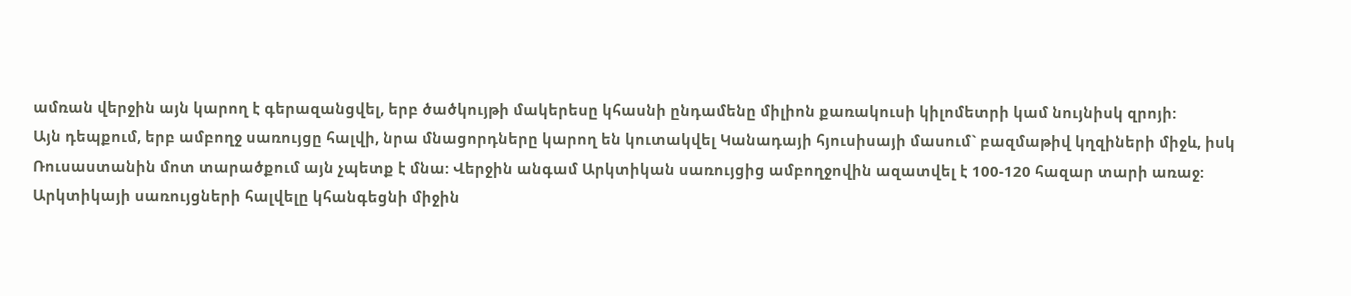ամռան վերջին այն կարող է գերազանցվել, երբ ծածկույթի մակերեսը կհասնի ընդամենը միլիոն քառակուսի կիլոմետրի կամ նույնիսկ զրոյի:
Այն դեպքում, երբ ամբողջ սառույցը հալվի, նրա մնացորդները կարող են կուտակվել Կանադայի հյուսիսայի մասում` բազմաթիվ կղզիների միջև, իսկ Ռուսաստանին մոտ տարածքում այն չպետք է մնա: Վերջին անգամ Արկտիկան սառույցից ամբողջովին ազատվել է 100-120 հազար տարի առաջ:
Արկտիկայի սառույցների հալվելը կհանգեցնի միջին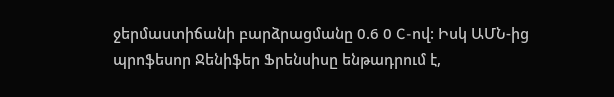ջերմաստիճանի բարձրացմանը 0.6 0 C-ով: Իսկ ԱՄՆ-ից պրոֆեսոր Ջենիֆեր Ֆրենսիսը ենթադրում է,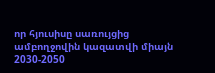որ հյուսիսը սառույցից ամբողջովին կազատվի միայն 2030-2050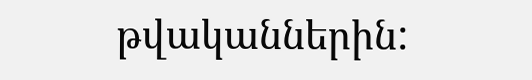թվականներին: